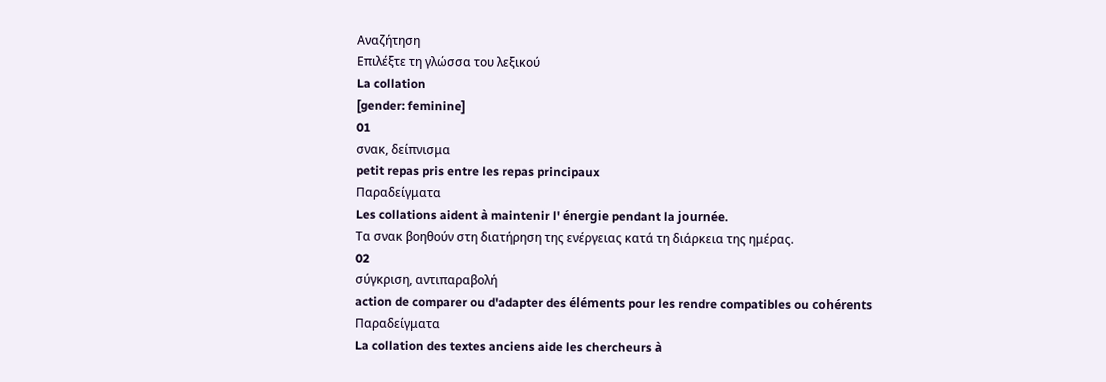Αναζήτηση
Επιλέξτε τη γλώσσα του λεξικού
La collation
[gender: feminine]
01
σνακ, δείπνισμα
petit repas pris entre les repas principaux
Παραδείγματα
Les collations aident à maintenir l' énergie pendant la journée.
Τα σνακ βοηθούν στη διατήρηση της ενέργειας κατά τη διάρκεια της ημέρας.
02
σύγκριση, αντιπαραβολή
action de comparer ou d'adapter des éléments pour les rendre compatibles ou cohérents
Παραδείγματα
La collation des textes anciens aide les chercheurs à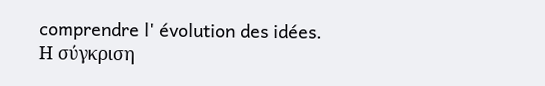comprendre l' évolution des idées.
Η σύγκριση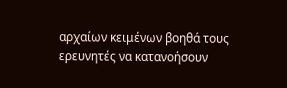αρχαίων κειμένων βοηθά τους ερευνητές να κατανοήσουν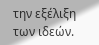την εξέλιξη των ιδεών.